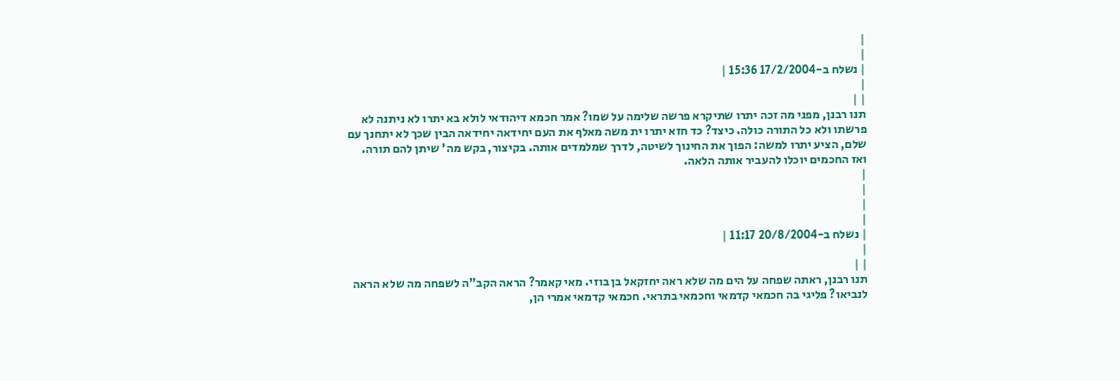|
|
| נשלח ב-17/2/2004 15:36 |
|
| |
תנו רבנן, מפני מה זכה יתרו שתיקרא פרשה שלימה על שמו? אמר חכמא דיהודאי לולא בא יתרו לא ניתנה לא פרשתו ולא כל התורה כולה. כיצד? כד חזא יתרו ית משה מאלף את העם יחידאה יחידאה הבין שכך לא יתחנך עם שלם, הציע יתרו למשה: הפוך את החינוך לשיטה, לדרך שמלמדים אותה. בקיצור, בקש מה' שיתן להם תורה. ואז החכמים יוכלו להעביר אותה הלאה.
|
|
|
|
| נשלח ב-20/8/2004 11:17 |
|
| |
תנו רבנן, ראתה שפחה על הים מה שלא ראה יחזקאל בן בוזי. מאי קאמר? הראה הקב"ה לשפחה מה שלא הראה לנביאו? פליגי בה חכמאי קדמאי וחכמאי בתראי. חכמאי קדמאי אמרי הן,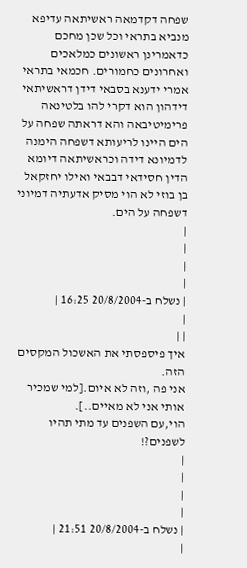שפחה דקדמאה ראשיתאה עדיפא מנביא בתראי וכל שכן מחכם כדאמרינן ראשונים כמלאכים ואחרונים כחמורים. חכמאי בתראי אמרי ידענא בסבאי דידן דראשיתאי דידהון הוא דקרי להו בלטינאה פרימיטיבאה והא דראתה שפחה על הים היינו לריעותא דשפחה הימנה לדמיונא דידה וכראשיתאה דיומא הדין חסידאי דבבאי ואילו יחזקאל בן בוזי לא הוי מסיק אדעתיה דמיוני דשפחה על הים.
|
|
|
|
| נשלח ב-20/8/2004 16:25 |
|
| |
איך פיספסתי את האשכול המקסים הזה.
אני פה ,וזה לא איום.[למי שמכיר אותי אני לא מאיים..].
הוי,עם השפנים עד מתי תהיו לשפנים?!
|
|
|
|
| נשלח ב-20/8/2004 21:51 |
|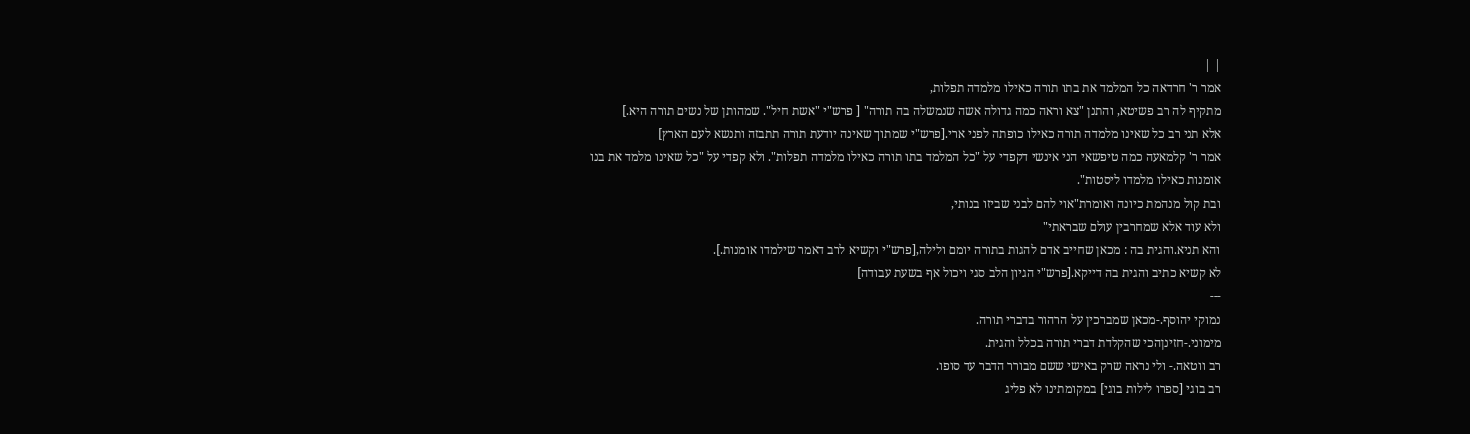| |
אמר ר' חרדאה כל המלמד את בתו תורה כאילו מלמדה תפלות,
מתקיף לה רב פשיטא, והתנן "צא וראה כמה גדולה אשה שנמשלה בה תורה" [ פרש"י "אשת חיל". שמהותן של נשים תורה היא.]
אלא תני רב כל שאינו מלמדה תורה כאילו כופתה לפני ארי.[פרש"י שמתוך שאינה יודעת תורה תתבזה ותנשא לעם הארץ]
אמר ר' קלמאעה כמה טיפשאי הני אינשי דקפדי על "כל המלמד בתו תורה כאילו מלמדה תפלות". ולא קפדי על "כל שאינו מלמד את בנו אומנות כאילו מלמדו ליסטות".
ובת קול מנהמת כיונה ואומרת"אוי להם לבני שביזו בנותי,
ולא עוד אלא שמחרבין עולם שבראתי"
והא תניא.והגית בה : מכאן שחייב אדם להגות בתורה יומם ולילה,[פרש"י וקשיא לרב דאמר שילמדו אומנות.].
לא קשיא כתיב והגית בה דייקא.[פרש"י הגיון הלב סגי ויכול אף בשעת עבודה]
---
נמוקי יהוסף.-מכאן שמברכין על הרהור בדברי תורה.
מימוני.-חזינןהכי שהקלדת דברי תורה בכלל והגית.
רב ווטאה.- ולי נראה שרק באישי ששם מבורר הדבר עד סופו.
רב בוגי [ספרו לילות בוגי] במקומתינו לא פליג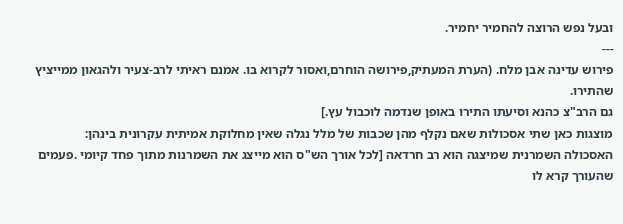ובעל נפש הרוצה להחמיר יחמיר.
---
פירוש עדינה אבן מלח. (הערת המעתיק,פירושה הוחרם,ואסור לקרוא בו. אמנם ראיתי לרב-צעיר ולהגאון ממייציץ שהתירו.
גם הרב"צ כהנא וסיעתו התירו באופן שנדמה לוכבול עץ.]
מוצגות כאן שתי אסכולות שאם נקלף מהן שכבות של מלל נגלה שאין מחלוקת אמיתית עקרונית בינהן:
האסכולה השמרנית שמיצגה הוא רב חרדאה [לכל אורך הש"ס הוא מייצג את השמרנות מתוך פחד קיומי .פעמים שהעורך קרא לו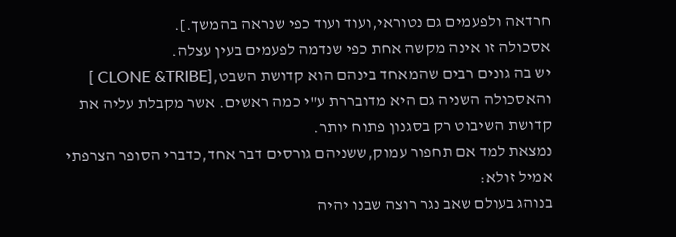חרדאה ולפעמים גם נטוראי,ועוד ועוד כפי שנראה בהמשך.].
אסכולה זו אינה מקשה אחת כפי שנדמה לפעמים בעין עצלה.
יש בה גונים רבים שהמאחד בינהם הוא קדושת השבט,[CLONE &TRIBE ]
והאסכולה השניה גם היא מדובררת ע"י כמה ראשים. אשר מקבלת עליה את קדושת השיבוט רק בסגנון פתוח יותר.
נמצאת למד אם תחפור עמוק,ששניהם גורסים דבר אחד,כדברי הסופר הצרפתי אמיל זולא:
בנוהג בעולם שאב נגר רוצה שבנו יהיה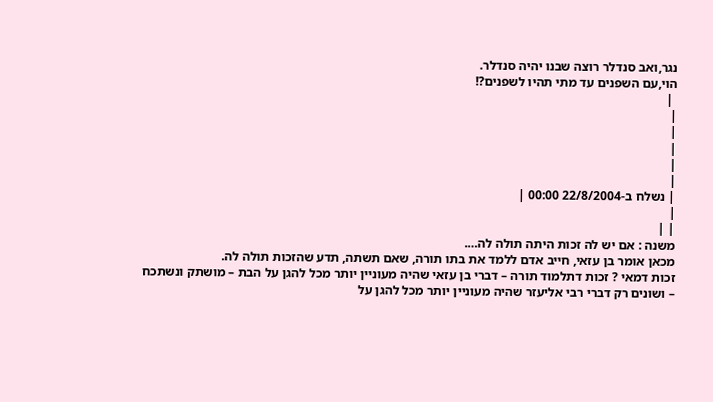נגר,ואב סנדלר רוצה שבנו יהיה סנדלר.
הוי,עם השפנים עד מתי תהיו לשפנים?!
 |
|
|
|
|
|
| נשלח ב-22/8/2004 00:00 |
|
| |
משנה : אם יש לה זכות היתה תולה לה….
מכאן אומר בן עזאי, חייב אדם ללמד את בתו תורה, שאם תשתה, תדע שהזכות תולה לה.
זכות דמאי ? זכות דתלמוד תורה – דברי בן עזאי שהיה מעוניין יותר מכל להגן על הבת – מושתק ונשתכח – ושונים רק דברי רבי אליעזר שהיה מעוניין יותר מכל להגן על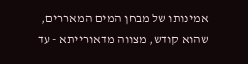אמינותו של מבחן המים המאררים, שהוא קודש, מצווה מדאורייתא - עד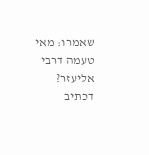שאמרו: מאי טעמה דרבי אליעזר? דכתיב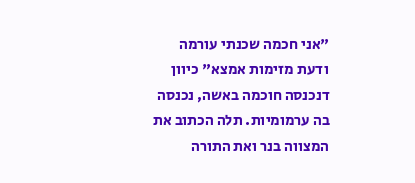"אני חכמה שכנתי עורמה ודעת מזימות אמצא" כיוון דנכנסה חוכמה באשה, נכנסה בה ערמומיות. תלה הכתוב את המצווה בנר ואת התורה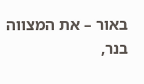באור – את המצווה בנר,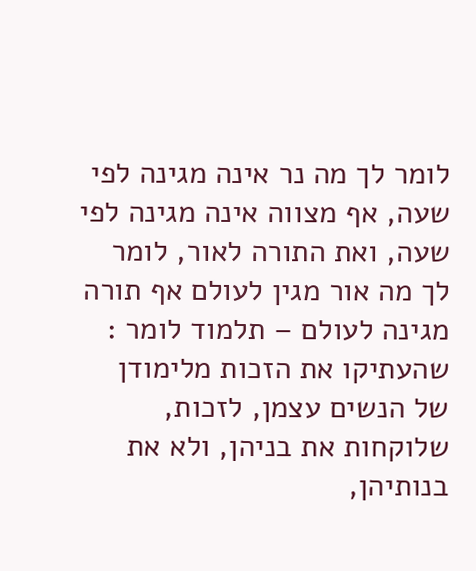לומר לך מה נר אינה מגינה לפי שעה, אף מצווה אינה מגינה לפי שעה, ואת התורה לאור, לומר לך מה אור מגין לעולם אף תורה מגינה לעולם – תלמוד לומר : שהעתיקו את הזכות מלימודן של הנשים עצמן, לזכות, שלוקחות את בניהן, ולא את בנותיהן,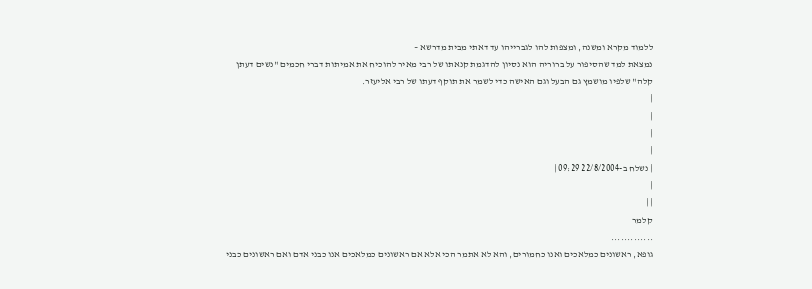ללמוד מקרא ומשנה, ומצפות להו לגברייהו עד דאתי מבית מדרשא –
נמצאת למד שהסיפור על ברוריה הוא נסיון להדגמת קנאתו של רבי מאיר להוכיח את אמיתות דברי חכמים "נשים דעתן קלה" שלפיו מושמץ גם הבעל וגם האישה כדי לשמר את תוקף דעתו של רבי אליעזר.
|
|
|
|
| נשלח ב-22/8/2004 09:29 |
|
| |
קלמר
.............
גופא, ראשונים כמלאכים ואנו כחמורים, והא לא אתמר הכי אלא אם ראשונים כמלאכים אנו כבני אדם ואם ראשונים כבני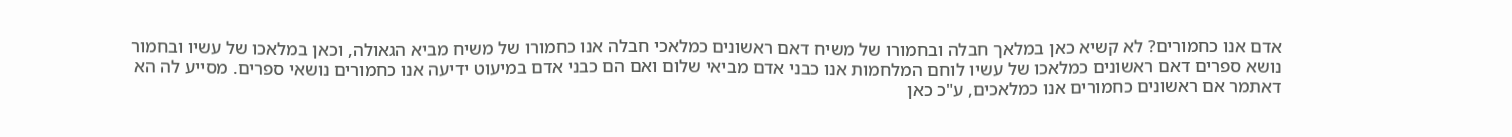אדם אנו כחמורים? לא קשיא כאן במלאך חבלה ובחמורו של משיח דאם ראשונים כמלאכי חבלה אנו כחמורו של משיח מביא הגאולה, וכאן במלאכו של עשיו ובחמור נושא ספרים דאם ראשונים כמלאכו של עשיו לוחם המלחמות אנו כבני אדם מביאי שלום ואם הם כבני אדם במיעוט ידיעה אנו כחמורים נושאי ספרים. מסייע לה הא דאתמר אם ראשונים כחמורים אנו כמלאכים, ע"כ כאן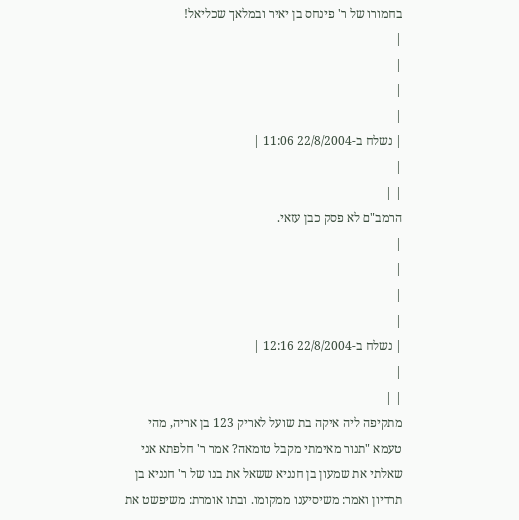בחמורו של ר' פינחס בן יאיר ובמלאך שכליאל!
|
|
|
|
| נשלח ב-22/8/2004 11:06 |
|
| |
הרמב"ם לא פסק כבן עזאי.
|
|
|
|
| נשלח ב-22/8/2004 12:16 |
|
| |
מתקיפה ליה איקה בת שועל לאריק 123 בן אריה, מהי טעמא "תנור מאימתי מקבל טומאה? אמר ר' חלפתא אני שאלתי את שמעון בן חנניא ששאל את בנו של ר' חנניא בן תרדיון ואמר: משיסיענו ממקומו. ובתו אומרת: משיפשט את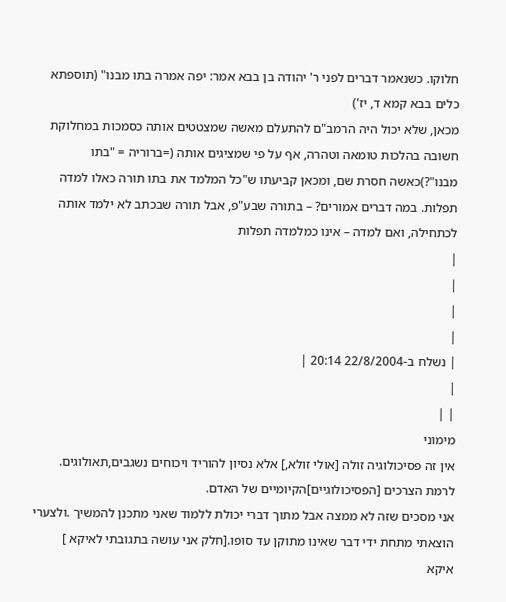חלוקו. כשנאמר דברים לפני ר' יהודה בן בבא אמר: יפה אמרה בתו מבנו" (תוספתא כלים בבא קמא ד, יז')
מכאן, שלא יכול היה הרמב"ם להתעלם מאשה שמצטטים אותה כסמכות במחלוקת חשובה בהלכות טומאה וטהרה, אף על פי שמציגים אותה (=ברוריה = "בתו מבנו"?)כאשה חסרת שם, ומכאן קביעתו ש"כל המלמד את בתו תורה כאלו למדה תפלות. במה דברים אמורים? – בתורה שבע"פ, אבל תורה שבכתב לא ילמד אותה לכתחילה, ואם למדה – אינו כמלמדה תפלות
|
|
|
|
| נשלח ב-22/8/2004 20:14 |
|
| |
מימוני
אין זה פסיכולוגיה זולה [אולי זולא,] אלא נסיון להוריד ויכוחים נשגבים,תאולוגים. לרמת הצרכים [הפסיכולוגיים]הקיומיים של האדם.
אני מסכים שזה לא ממצה אבל מתוך דברי יכולת ללמוד שאני מתכנן להמשיך .ולצערי הוצאתי מתחת ידי דבר שאינו מתוקן עד סופו.[חלק אני עושה בתגובתי לאיקא ]
איקא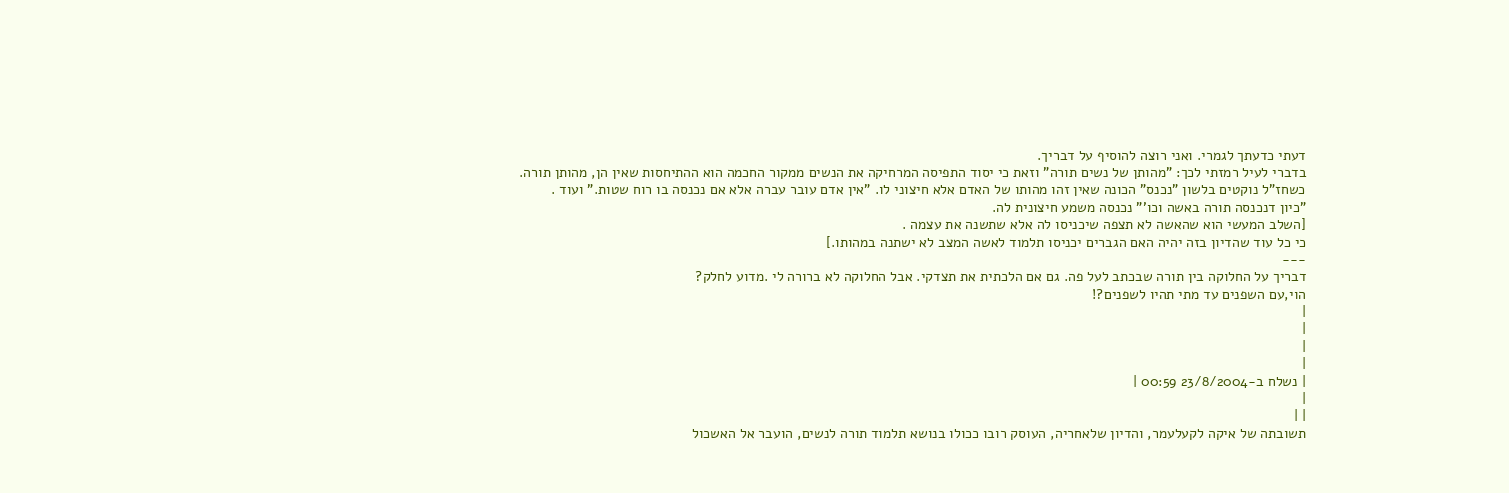דעתי כדעתך לגמרי. ואני רוצה להוסיף על דבריך.
בדברי לעיל רמזתי לכך: "מהותן של נשים תורה" וזאת כי יסוד התפיסה המרחיקה את הנשים ממקור החכמה הוא ההתיחסות שאין הן, מהותן תורה.
כשחז"ל נוקטים בלשון "נכנס" הכונה שאין זהו מהותו של האדם אלא חיצוני לו. "אין אדם עובר עברה אלא אם נכנסה בו רוח שטות." ועוד .
"כיון דנכנסה תורה באשה וכו'" נכנסה משמע חיצונית לה.
[השלב המעשי הוא שהאשה לא תצפה שיכניסו לה אלא שתשנה את עצמה .
כי כל עוד שהדיון בזה יהיה האם הגברים יכניסו תלמוד לאשה המצב לא ישתנה במהותו.]
---
דבריך על החלוקה בין תורה שבכתב לעל פה. גם אם הלכתית את תצדקי. אבל החלוקה לא ברורה לי .מדוע לחלק?
הוי,עם השפנים עד מתי תהיו לשפנים?!
|
|
|
|
| נשלח ב-23/8/2004 00:59 |
|
| |
תשובתה של איקה לקעלעמר, והדיון שלאחריה, העוסק רובו ככולו בנושא תלמוד תורה לנשים, הועבר אל האשכול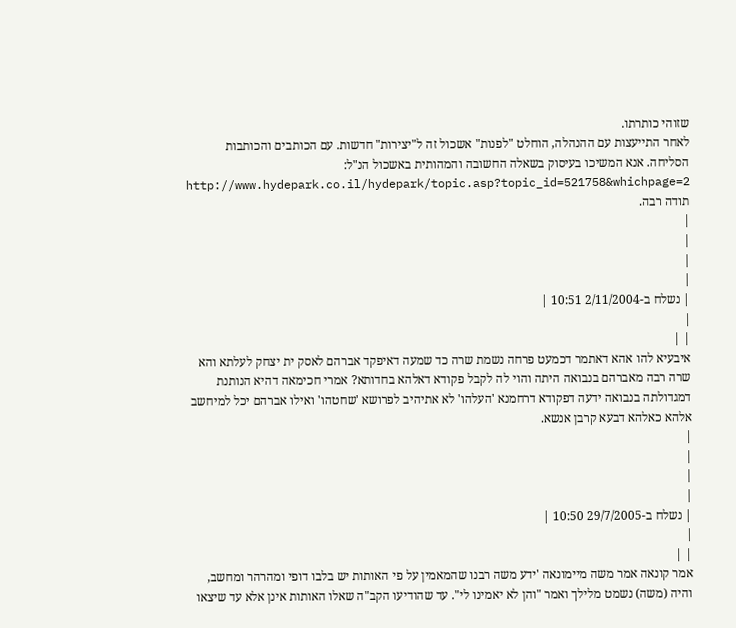שזוהי כותרתו.
לאחר התייעצות עם ההנהלה, הוחלט "לפנות" אשכול זה ל"יצירות" חדשות. עם הכותבים והכותבות הסליחה. אנא המשיכו בעיסוק בשאלה החשובה והמהותית באשכול הנ"ל:
http://www.hydepark.co.il/hydepark/topic.asp?topic_id=521758&whichpage=2
תודה רבה.
|
|
|
|
| נשלח ב-2/11/2004 10:51 |
|
| |
איבעיא להו אהא דאתמר דכמעט פרחה נשמת שרה כד שמעה דאיפקד אברהם לאסק ית יצחק לעלתא והא שרה רבה מאברהם בנבואה היתה והוי לה לקבל פקודא דאלהא בחדותא? אמרי חכימאה דהיא הנותנת דמגדולתה בנבואה ידעה דפקודא דרחמנא 'העלהו' לא אתיהיב לפרושא 'שחטהו' ואילו אברהם יכל למיחשב אלהא כאלהא דבעא קרבן אנשא.
|
|
|
|
| נשלח ב-29/7/2005 10:50 |
|
| |
אמר קונאה אמר משה מיימונאה 'ידע משה רבנו שהמאמין על פי האותות יש בלבו דופי ומהרהר ומחשב, והיה (משה) נשמט מלילך ואמר "והן לא יאמינו לי". עד שהודיעו הקב"ה שאלו האותות אינן אלא עד שיצאו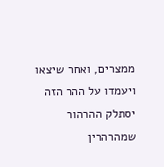ממצרים, ואחר שיצאו ויעמדו על ההר הזה יסתלק ההרהור שמהרהרין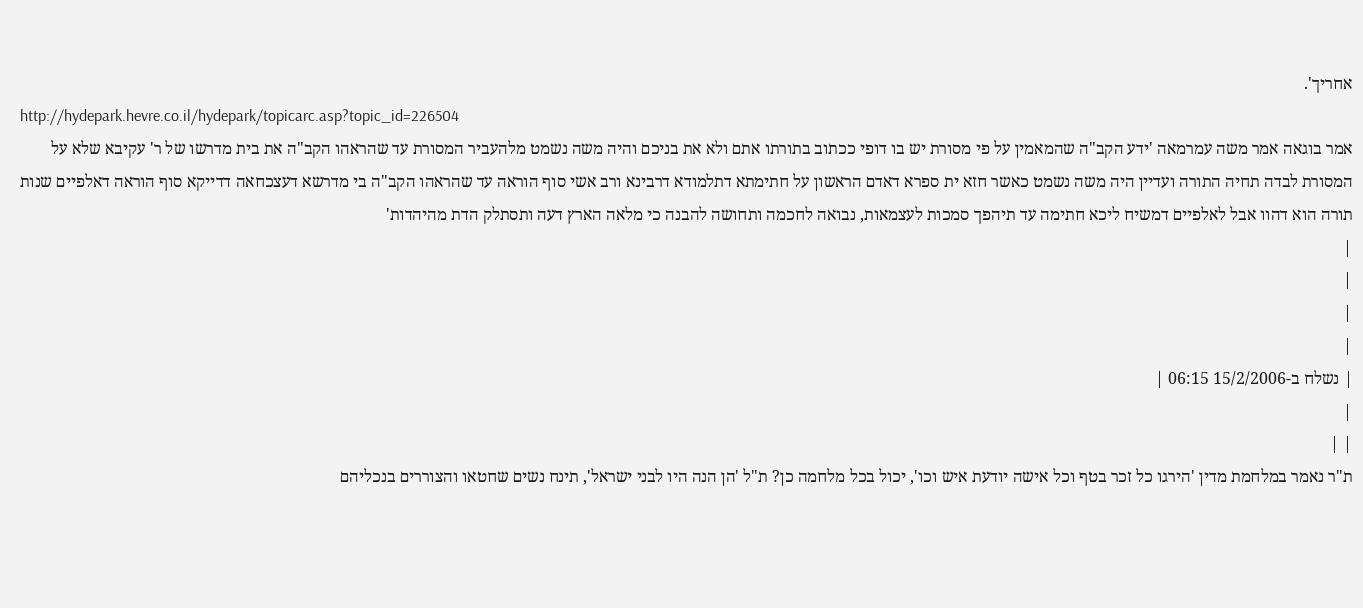אחריך'.
http://hydepark.hevre.co.il/hydepark/topicarc.asp?topic_id=226504
אמר בוגאה אמר משה עמרמאה 'ידע הקב"ה שהמאמין על פי מסורת יש בו דופי ככתוב בתורתו אתם ולא את בניכם והיה משה נשמט מלהעביר המסורת עד שהראהו הקב"ה את בית מדרשו של ר' עקיבא שלא על המסורת לבדה תחיה התורה ועדיין היה משה נשמט כאשר חזא ית ספרא דאדם הראשון על חתימתא דתלמודא דרבינא ורב אשי סוף הוראה עד שהראהו הקב"ה בי מדרשא דעצכחאה דדייקא סוף הוראה דאלפיים שנות תורה הוא דהוו אבל לאלפיים דמשיח ליכא חתימה עד תיהפך סמכות לעצמאות, נבואה לחכמה ותחושה להבנה כי מלאה הארץ דעה ותסתלק הדת מהיהדות'
|
|
|
|
| נשלח ב-15/2/2006 06:15 |
|
| |
ת"ר נאמר במלחמת מדין 'הירגו כל זכר בטף וכל אישה יודעת איש וכו', יכול בכל מלחמה כן? ת"ל 'הן הנה היו לבני ישראל', תינח נשים שחטאו והצוררים בנכליהם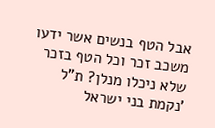אבל הטף בנשים אשר ידעו משכב זכר וכל הטף בזכר שלא ניכלו מנלן? ת"ל 'נקמת בני ישראל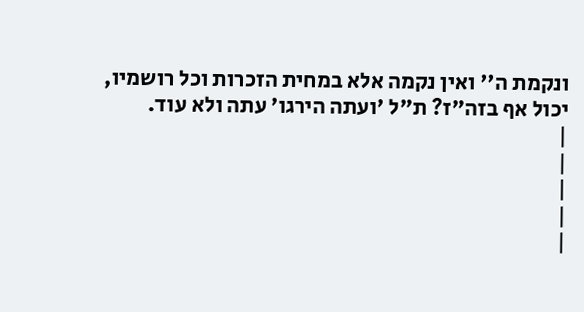ונקמת ה'' ואין נקמה אלא במחית הזכרות וכל רושמיו, יכול אף בזה"ז? ת"ל 'ועתה הירגו' עתה ולא עוד.
|
|
|
|
|